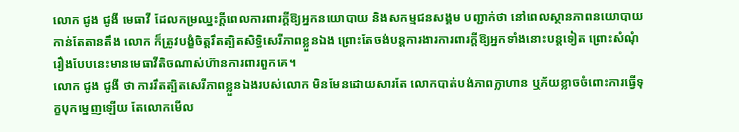លោក ជូង ជូងី មេធាវី ដែលកម្រឈ្នះក្ដីពេលការពារក្ដីឱ្យអ្នកនយោបាយ និងសកម្មជនសង្គម បញ្ជាក់ថា នៅពេលស្ថានភាពនយោបាយ កាន់តែតានតឹង លោក ក៏ត្រូវបង្ខំចិត្តរឹតត្បិតសិទ្ធិសេរីភាពខ្លួនឯង ព្រោះតែចង់បន្តការងារការពារក្ដីឱ្យអ្នកទាំងនោះបន្តទៀត ព្រោះសំណុំរឿងបែបនេះមានមេធាវីតិចណាស់ហ៊ានការពារពួកគេ។
លោក ជូង ជូងី ថា ការរឹតត្បិតសេរីភាពខ្លួនឯងរបស់លោក មិនមែនដោយសារតែ លោកបាត់បង់ភាពក្លាហាន ឬភ័យខ្លាចចំពោះការធ្វើទុក្ខបុកម្នេញឡើយ តែលោកមើល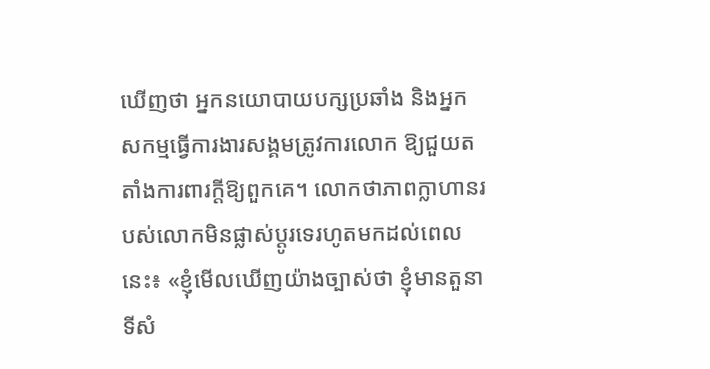ឃើញថា អ្នកនយោបាយបក្សប្រឆាំង និងអ្នកសកម្មធ្វើការងារសង្គមត្រូវការលោក ឱ្យជួយតតាំងការពារក្ដីឱ្យពួកគេ។ លោកថាភាពក្លាហានរបស់លោកមិនផ្លាស់ប្ដូរទេរហូតមកដល់ពេលនេះ៖ «ខ្ញុំមើលឃើញយ៉ាងច្បាស់ថា ខ្ញុំមានតួនាទីសំ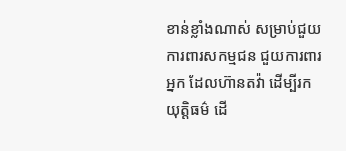ខាន់ខ្លាំងណាស់ សម្រាប់ជួយការពារសកម្មជន ជួយការពារអ្នក ដែលហ៊ានតវ៉ា ដើម្បីរកយុត្តិធម៌ ដើ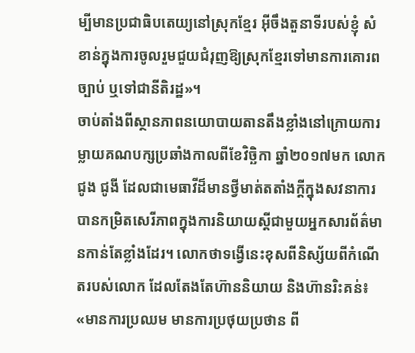ម្បីមានប្រជាធិបតេយ្យនៅស្រុកខ្មែរ អ៊ីចឹងតួនាទីរបស់ខ្ញុំ សំខាន់ក្នុងការចូលរួមជួយជំរុញឱ្យស្រុកខ្មែរទៅមានការគោរពច្បាប់ ឬទៅជានីតិរដ្ឋ»។
ចាប់តាំងពីស្ថានភាពនយោបាយតានតឹងខ្លាំងនៅក្រោយការម្លាយគណបក្សប្រឆាំងកាលពីខែវិច្ឆិកា ឆ្នាំ២០១៧មក លោក ជូង ជូងី ដែលជាមេធាវីដ៏មានថ្វីមាត់តតាំងក្ដីក្នុងសវនាការ បានកម្រិតសេរីភាពក្នុងការនិយាយស្ដីជាមួយអ្នកសារព័ត៌មានកាន់តែខ្លាំងដែរ។ លោកថាទង្វើនេះខុសពីនិស្ស័យពីកំណើតរបស់លោក ដែលតែងតែហ៊ាននិយាយ និងហ៊ានរិះគន់៖ «មានការប្រឈម មានការប្រថុយប្រថាន ពី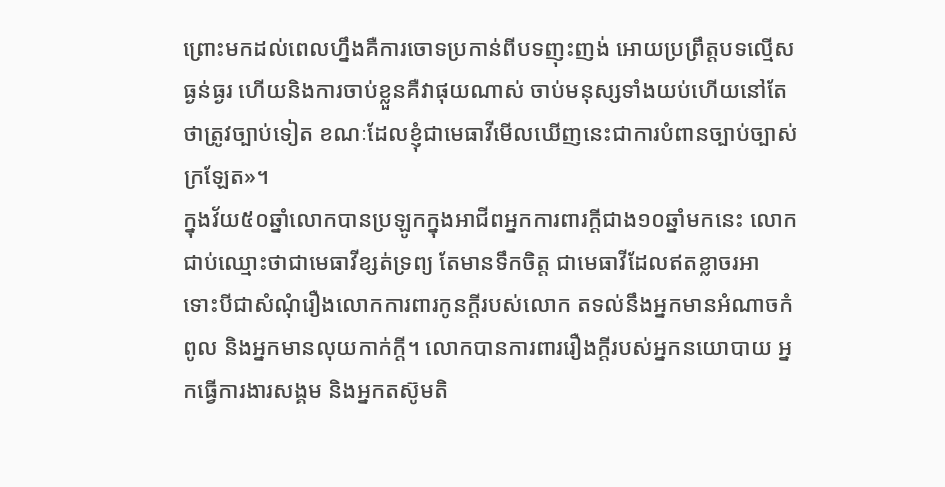ព្រោះមកដល់ពេលហ្នឹងគឺការចោទប្រកាន់ពីបទញុះញង់ អោយប្រព្រឹត្តបទល្មើសធ្ងន់ធ្ងរ ហើយនិងការចាប់ខ្លួនគឺវាផុយណាស់ ចាប់មនុស្សទាំងយប់ហើយនៅតែថាត្រូវច្បាប់ទៀត ខណៈដែលខ្ញុំជាមេធាវីមើលឃើញនេះជាការបំពានច្បាប់ច្បាស់ក្រឡែត»។
ក្នុងវ័យ៥០ឆ្នាំលោកបានប្រឡូកក្នុងអាជីពអ្នកការពារក្ដីជាង១០ឆ្នាំមកនេះ លោកជាប់ឈ្មោះថាជាមេធាវីខ្សត់ទ្រព្យ តែមានទឹកចិត្ត ជាមេធាវីដែលឥតខ្លាចរអា ទោះបីជាសំណុំរឿងលោកការពារកូនក្ដីរបស់លោក តទល់នឹងអ្នកមានអំណាចកំពូល និងអ្នកមានលុយកាក់ក្ដី។ លោកបានការពាររឿងក្ដីរបស់អ្នកនយោបាយ អ្នកធ្វើការងារសង្គម និងអ្នកតស៊ូមតិ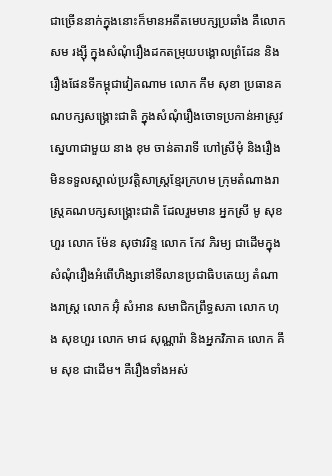ជាច្រើននាក់ក្នុងនោះក៏មានអតីតមេបក្សប្រឆាំង គឺលោក សម រង្ស៊ី ក្នុងសំណុំរឿងដកតម្រុយបង្គោលព្រំដែន និងរឿងផែនទីកម្ពុជាវៀតណាម លោក កឹម សុខា ប្រធានគណបក្សសង្រ្គោះជាតិ ក្នុងសំណុំរឿងចោទប្រកាន់អាស្រូវស្នេហាជាមួយ នាង ខុម ចាន់តារាទី ហៅស្រីមុំ និងរឿងមិនទទួលស្គាល់ប្រវត្តិសាស្រ្តខ្មែរក្រហម ក្រុមតំណាងរាស្រ្តគណបក្សសង្រ្គោះជាតិ ដែលរួមមាន អ្នកស្រី មូ សុខហួរ លោក ម៉ែន សុថាវរិន្ទ លោក កែវ ភិរម្យ ជាដើមក្នុងសំណុំរឿងអំពើហិង្សានៅទីលានប្រជាធិបតេយ្យ តំណាងរាស្រ្ត លោក អ៊ុំ សំអាន សមាជិកព្រឹទ្ធសភា លោក ហុង សុខហួរ លោក មាជ សុណ្ណារ៉ា និងអ្នកវិភាគ លោក គឹម សុខ ជាដើម។ គឺរឿងទាំងអស់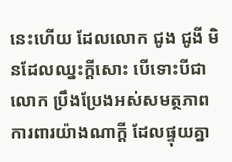នេះហើយ ដែលលោក ជូង ជូងី មិនដែលឈ្នះក្ដីសោះ បើទោះបីជាលោក ប្រឹងប្រែងអស់សមត្ថភាពការពារយ៉ាងណាក្ដី ដែលផ្ទុយគ្នា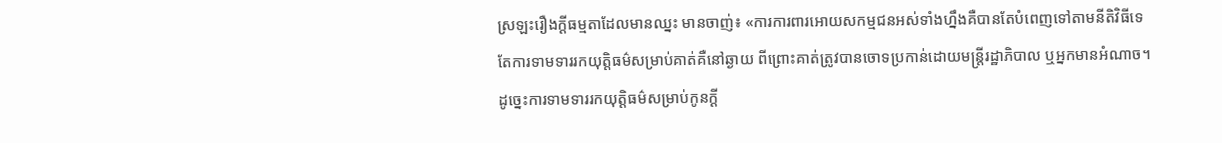ស្រឡះរឿងក្ដីធម្មតាដែលមានឈ្នះ មានចាញ់៖ «ការការពារអោយសកម្មជនអស់ទាំងហ្នឹងគឺបានតែបំពេញទៅតាមនីតិវិធីទេ តែការទាមទាររកយុត្តិធម៌សម្រាប់គាត់គឺនៅឆ្ងាយ ពីព្រោះគាត់ត្រូវបានចោទប្រកាន់ដោយមន្រ្តីរដ្ឋាភិបាល ឬអ្នកមានអំណាច។ ដូច្នេះការទាមទាររកយុត្តិធម៌សម្រាប់កូនក្ដី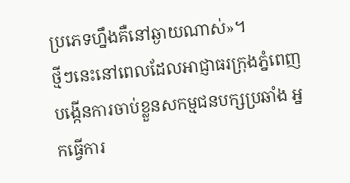ប្រភេទហ្នឹងគឺនៅឆ្ងាយណាស់»។
ថ្មីៗនេះនៅពេលដែលអាជ្ញាធរក្រុងភ្នំពេញបង្កើនការចាប់ខ្លួនសកម្មជនបក្សប្រឆាំង អ្នកធ្វើការ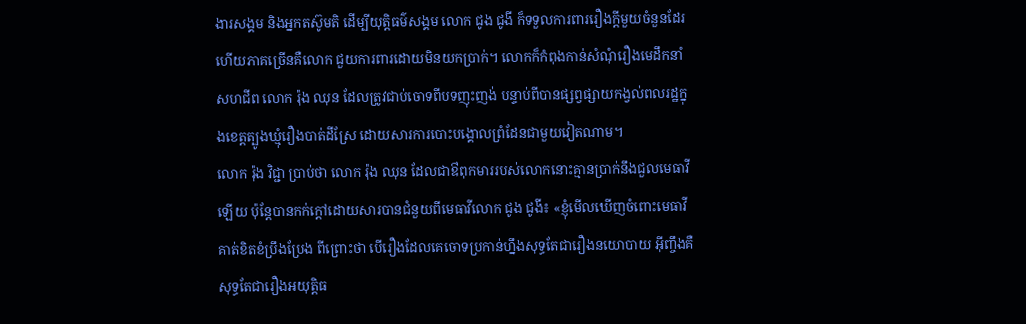ងារសង្គម និងអ្នកតស៊ូមតិ ដើម្បីយុត្តិធម៌សង្គម លោក ជូង ជូងី ក៏ទទួលការពាររឿងក្ដីមួយចំនួនដែរ ហើយភាគច្រើនគឺលោក ជួយការពារដោយមិនយកប្រាក់។ លោកក៏កំពុងកាន់សំណុំរឿងមេដឹកនាំសហជីព លោក រ៉ុង ឈុន ដែលត្រូវជាប់ចោទពីបទញុះញង់ បន្ទាប់ពីបានផ្សព្វផ្សាយកង្វល់ពលរដ្ឋក្នុងខេត្តត្បូងឃ្មុំរឿងបាត់ដីស្រែ ដោយសារការបោះបង្គោលព្រំដែនជាមួយវៀតណាម។
លោក រ៉ុង វិជ្ជា ប្រាប់ថា លោក រ៉ុង ឈុន ដែលជាឳពុកមាររបស់លោកនោះគ្មានប្រាក់នឹងជួលមេធាវីឡើយ ប៉ុន្តែបានកក់ក្ដៅដោយសារបានជំនួយពីមេធាវីលោក ជូង ជូងី៖ «ខ្ញុំមើលឃើញចំពោះមេធាវីគាត់ខិតខំប្រឹងប្រែង ពីព្រោះថា បើរឿងដែលគេចោទប្រកាន់ហ្នឹងសុទ្ធតែជារឿងនយោបាយ អ៊ីញ្ចឹងគឺសុទ្ធតែជារឿងអយុត្តិធ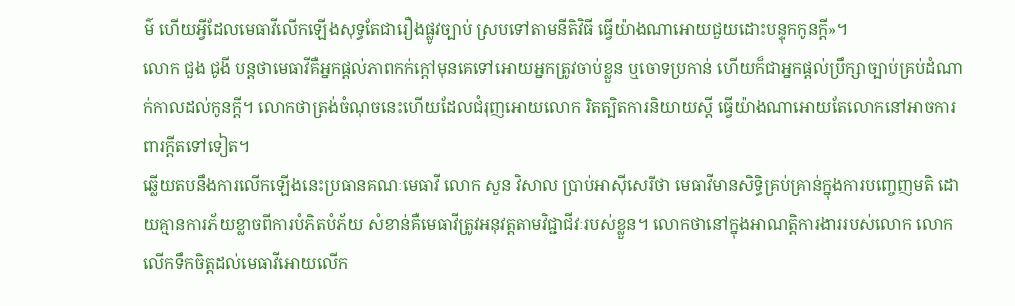ម៌ ហើយអ្វីដែលមេធាវីលើកឡើងសុទ្ធតែជារឿងផ្លូវច្បាប់ ស្របទៅតាមនីតិវិធី ធ្វើយ៉ាងណាអោយជួយដោះបន្ទុកកូនក្ដី»។
លោក ជួង ជូងី បន្តថាមេធាវីគឺអ្នកផ្ដល់ភាពកក់ក្ដៅមុនគេទៅអោយអ្នកត្រូវចាប់ខ្លួន ឬចោទប្រកាន់ ហើយក៏ជាអ្នកផ្ដល់ប្រឹក្សាច្បាប់គ្រប់ដំណាក់កាលដល់កូនក្ដី។ លោកថាត្រង់ចំណុចនេះហើយដែលជំរុញអោយលោក រិតត្បិតការនិយាយស្ដី ធ្វើយ៉ាងណាអោយតែលោកនៅអាចការពារក្ដីតទៅទៀត។
ឆ្លើយតបនឹងការលើកឡើងនេះប្រធានគណៈមេធាវី លោក សួន វិសាល ប្រាប់អាស៊ីសេរីថា មេធាវីមានសិទ្ធិគ្រប់គ្រាន់ក្នុងការបញ្ចេញមតិ ដោយគ្មានការភ័យខ្លាចពីការបំភិតបំភ័យ សំខាន់គឺមេធាវីត្រូវអនុវត្តតាមវិជ្ជាជីវៈរបស់ខ្លួន។ លោកថានៅក្នុងអាណត្តិការងាររបស់លោក លោក លើកទឹកចិត្តដល់មេធាវីអោយលើក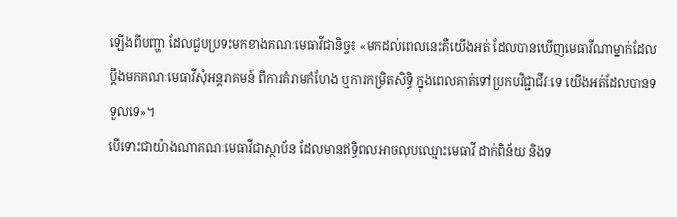ឡើងពីបញ្ហា ដែលជួបប្រទះមកខាងគណៈមេធាវីជានិច្ច៖ «មកដល់ពេលនេះគឺយើងអត់ ដែលបានឃើញមេធាវីណាម្នាក់ដែលប្ដឹងមកគណៈមេធាវីសុំអន្តរាគមន៍ ពីការគំរាមកំហែង ឬការកម្រិតសិទ្ធិ ក្នុងពេលគាត់ទៅប្រកបវិជ្ជាជីវៈទេ យើងអត់ដែលបានទទួលទេ»។
បើទោះជាយ៉ាងណាគណៈមេធាវីជាស្ថាប័ន ដែលមានឥទ្ធិពលអាចលុបឈ្មោះមេធាវី ដាក់ពិន័យ និងទ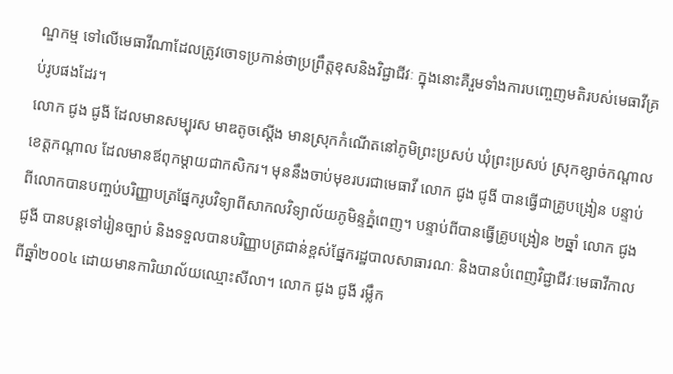ណ្ឌកម្ម ទៅលើមេធាវីណាដែលត្រូវចោទប្រកាន់ថាប្រព្រឹត្តខុសនិងវិជ្ជាជីវៈ ក្នុងនោះគឺរួមទាំងការបញ្ចេញមតិរបស់មេធាវីគ្រប់រូបផងដែរ។
លោក ជូង ជូងី ដែលមានសម្បុរស មាឌតូចស្ដើង មានស្រុកកំណើតនៅភូមិព្រះប្រសប់ ឃុំព្រះប្រសប់ ស្រុកខ្សាច់កណ្ដាល ខេត្តកណ្ដាល ដែលមានឪពុកម្ដាយជាកសិករ។ មុននឹងចាប់មុខរបរជាមេធាវី លោក ជូង ជូងី បានធ្វើជាគ្រូបង្រៀន បន្ទាប់ពីលោកបានបញ្ចប់បរិញ្ញាបត្រផ្នែករូបវិទ្យាពីសាកលវិទ្យាល័យភូមិន្ទភ្នំពេញ។ បន្ទាប់ពីបានធ្វើគ្រូបង្រៀន ២ឆ្នាំ លោក ជូង ជូងី បានបន្តទៅរៀនច្បាប់ និងទទួលបានបរិញ្ញាបត្រជាន់ខ្ពស់ផ្នែករដ្ឋបាលសាធារណៈ និងបានបំពេញវិជ្ជាជីវៈមេធាវីកាលពីឆ្នាំ២០០៤ ដោយមានការិយាល័យឈ្មោះសីលា។ លោក ជូង ជូងី រម្លឹក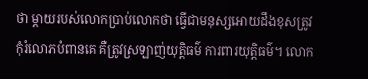ថា ម្តាយរបស់លោកប្រាប់លោកថា ធ្វើជាមនុស្សអោយដឹងខុសត្រូវ កុំរំលោភបំពានគេ គឺត្រូវស្រឡាញ់យុត្តិធម៌ ការពារយុត្តិធម៌។ លោក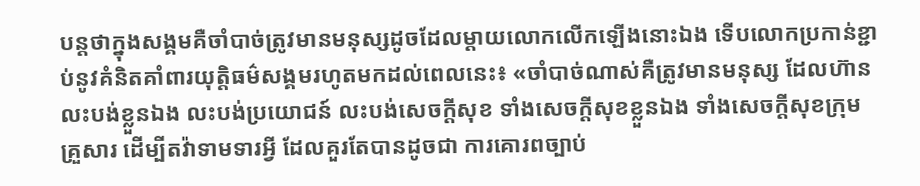បន្តថាក្នុងសង្គមគឺចាំបាច់ត្រូវមានមនុស្សដូចដែលម្ដាយលោកលើកឡើងនោះឯង ទើបលោកប្រកាន់ខ្ជាប់នូវគំនិតគាំពារយុត្តិធម៌សង្គមរហូតមកដល់ពេលនេះ៖ «ចាំបាច់ណាស់គឺត្រូវមានមនុស្ស ដែលហ៊ានលះបង់ខ្លួនឯង លះបង់ប្រយោជន៍ លះបង់សេចក្ដីសុខ ទាំងសេចក្ដីសុខខ្លួនឯង ទាំងសេចក្ដីសុខក្រុមគ្រួសារ ដើម្បីតវ៉ាទាមទារអ្វី ដែលគួរតែបានដូចជា ការគោរពច្បាប់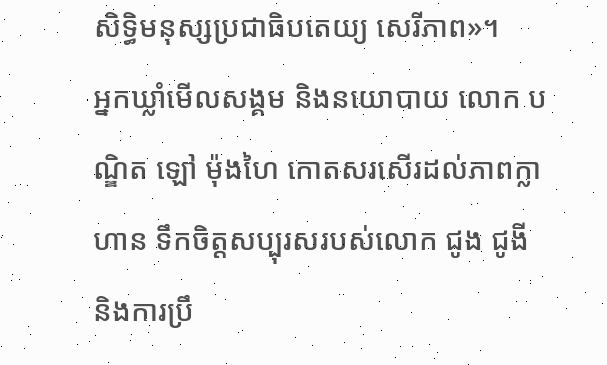សិទ្ធិមនុស្សប្រជាធិបតេយ្យ សេរីភាព»។
អ្នកឃ្លាំមើលសង្គម និងនយោបាយ លោក បណ្ឌិត ឡៅ ម៉ុងហៃ កោតសរសើរដល់ភាពក្លាហាន ទឹកចិត្តសប្បុរសរបស់លោក ជូង ជូងី និងការប្រឹ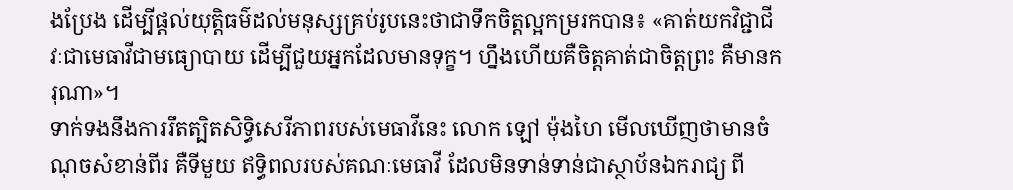ងប្រែង ដើម្បីផ្ដល់យុត្តិធម៌ដល់មនុស្សគ្រប់រូបនេះថាជាទឹកចិត្តល្អកម្ររកបាន៖ «គាត់យកវិជ្ជាជីវៈជាមេធាវីជាមធ្យោបាយ ដើម្បីជួយអ្នកដែលមានទុក្ខ។ ហ្នឹងហើយគឺចិត្តគាត់ជាចិត្តព្រះ គឺមានករុណា»។
ទាក់ទងនឹងការរឹតត្បិតសិទ្ធិសេរីភាពរបស់មេធាវីនេះ លោក ឡៅ ម៉ុងហៃ មើលឃើញថាមានចំណុចសំខាន់ពីរ គឺទីមួយ ឥទ្ធិពលរបស់គណៈមេធាវី ដែលមិនទាន់ទាន់ជាស្ថាប័នឯករាជ្យ ពី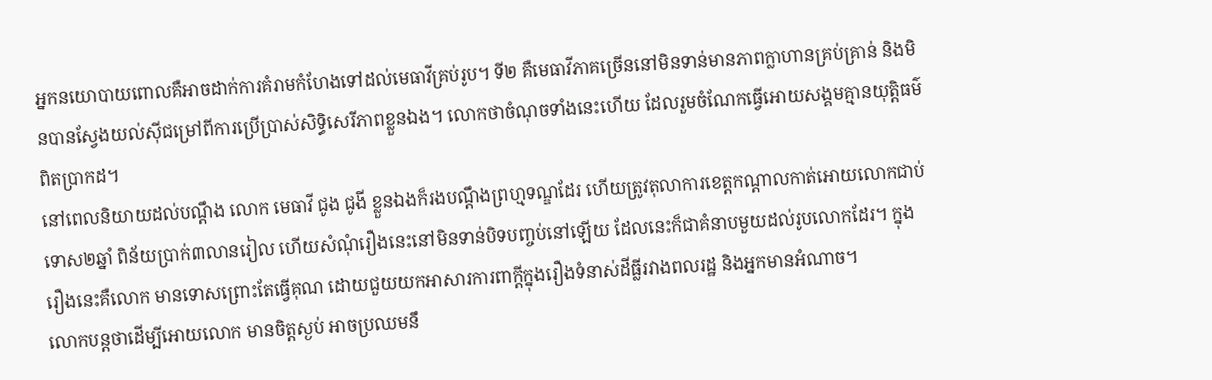អ្នកនយោបាយពោលគឺអាចដាក់ការគំរាមកំហែងទៅដល់មេធាវីគ្រប់រូប។ ទី២ គឺមេធាវីភាគច្រើននៅមិនទាន់មានភាពក្លាហានគ្រប់គ្រាន់ និងមិនបានស្វែងយល់ស៊ីជម្រៅពីការប្រើប្រាស់សិទ្ធិសេរីភាពខ្លួនឯង។ លោកថាចំណុចទាំងនេះហើយ ដែលរួមចំណែកធ្វើអោយសង្គមគ្មានយុត្តិធម៌ពិតប្រាកដ។
នៅពេលនិយាយដល់បណ្ដឹង លោក មេធាវី ជូង ជូងី ខ្លួនឯងក៏រងបណ្ដឹងព្រហ្មទណ្ឌដែរ ហើយត្រូវតុលាការខេត្តកណ្ដាលកាត់អោយលោកជាប់ទោស២ឆ្នាំ ពិន័យប្រាក់៣លានរៀល ហើយសំណុំរឿងនេះនៅមិនទាន់បិទបញ្ចប់នៅឡើយ ដែលនេះក៏ជាគំនាបមួយដល់រូបលោកដែរ។ ក្នុងរឿងនេះគឺលោក មានទោសព្រោះតែធ្វើគុណ ដោយជួយយកអាសារការពាក្ដីក្នុងរឿងទំនាស់ដីធ្លីរវាងពលរដ្ឋ និងអ្នកមានអំណាច។
លោកបន្តថាដើម្បីអោយលោក មានចិត្តស្ងប់ អាចប្រឈមនឹ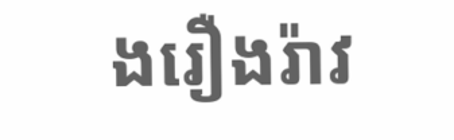ងរឿងរ៉ាវ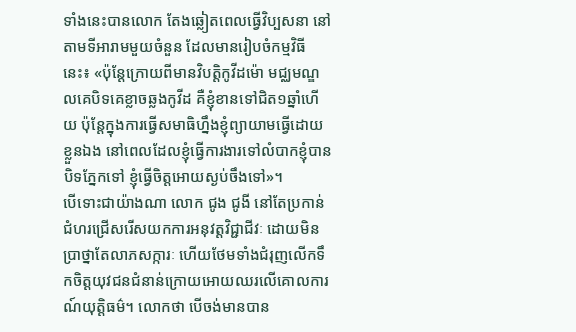ទាំងនេះបានលោក តែងឆ្លៀតពេលធ្វើវិប្បសនា នៅតាមទីអារាមមួយចំនួន ដែលមានរៀបចំកម្មវិធីនេះ៖ «ប៉ុន្តែក្រោយពីមានវិបត្តិកូវីដម៉ោ មជ្ឈមណ្ឌលគេបិទគេខ្លាចឆ្លងកូវីដ គឺខ្ញុំខានទៅជិត១ឆ្នាំហើយ ប៉ុន្តែក្នុងការធ្វើសមាធិហ្នឹងខ្ញុំព្យាយាមធ្វើដោយខ្លួនឯង នៅពេលដែលខ្ញុំធ្វើការងារទៅលំបាកខ្ញុំបានបិទភ្នែកទៅ ខ្ញុំធ្វើចិត្តអោយស្ងប់ចឹងទៅ»។
បើទោះជាយ៉ាងណា លោក ជូង ជូងី នៅតែប្រកាន់ជំហរជ្រើសរើសយកការអនុវត្តវិជ្ជាជីវៈ ដោយមិនប្រាថ្នាតែលាភសក្ការៈ ហើយថែមទាំងជំរុញលើកទឹកចិត្តយុវជនជំនាន់ក្រោយអោយឈរលើគោលការណ៍យុត្តិធម៌។ លោកថា បើចង់មានបាន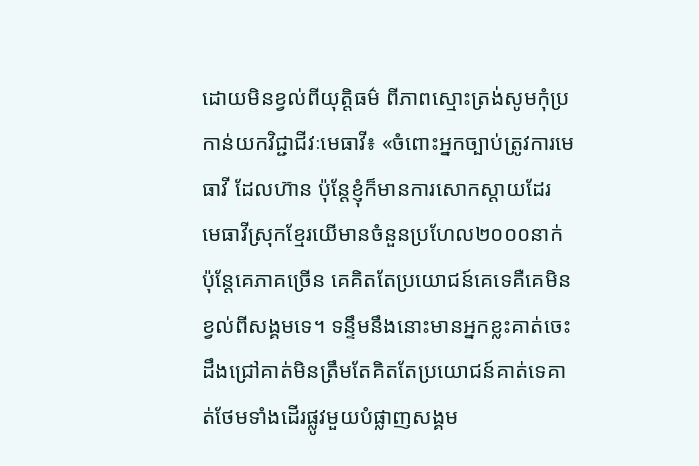ដោយមិនខ្វល់ពីយុត្តិធម៌ ពីភាពស្មោះត្រង់សូមកុំប្រកាន់យកវិជ្ជាជីវៈមេធាវី៖ «ចំពោះអ្នកច្បាប់ត្រូវការមេធាវី ដែលហ៊ាន ប៉ុន្តែខ្ញុំក៏មានការសោកស្ដាយដែរ មេធាវីស្រុកខ្មែរយើមានចំនួនប្រហែល២០០០នាក់ ប៉ុន្តែគេភាគច្រើន គេគិតតែប្រយោជន៍គេទេគឺគេមិនខ្វល់ពីសង្គមទេ។ ទន្ទឹមនឹងនោះមានអ្នកខ្លះគាត់ចេះដឹងជ្រៅគាត់មិនត្រឹមតែគិតតែប្រយោជន៍គាត់ទេគាត់ថែមទាំងដើរផ្លូវមួយបំផ្លាញសង្គម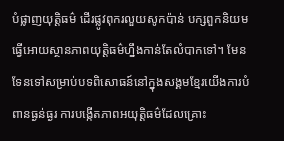បំផ្លាញយុត្តិធម៌ ដើរផ្លូវពុករលួយសូកប៉ាន់ បក្សពួកនិយម ធ្វើអោយស្ថានភាពយុត្តិធម៌ហ្នឹងកាន់តែលំបាកទៅ។ មែនទែនទៅសម្រាប់បទពិសោធន៍នៅក្នុងសង្គមខ្មែរយើងការបំពានធ្ងន់ធ្ងរ ការបង្កើតភាពអយុត្តិធម៌ដែលគ្រោះ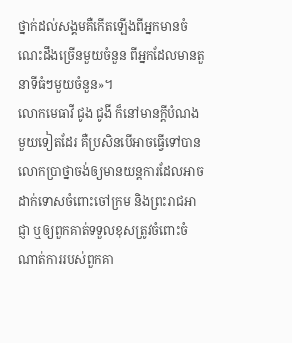ថ្នាក់ដល់សង្គមគឺកើតឡើងពីអ្នកមានចំណេះដឹងច្រើនមួយចំនួន ពីអ្នកដែលមានតួនាទីធំៗមួយចំនួន»។
លោកមេធាវី ជូង ជូងី ក៏នៅមានក្ដីបំណងមួយទៀតដែរ គឺប្រសិនបើអាចធ្វើទៅបាន លោកប្រាថ្នាចង់ឲ្យមានយន្តការដែលអាចដាក់ទោសចំពោះចៅក្រម និងព្រះរាជអាជ្ញា ឬឲ្យពួកគាត់ទទួលខុសត្រូវចំពោះចំណាត់ការរបស់ពួកគា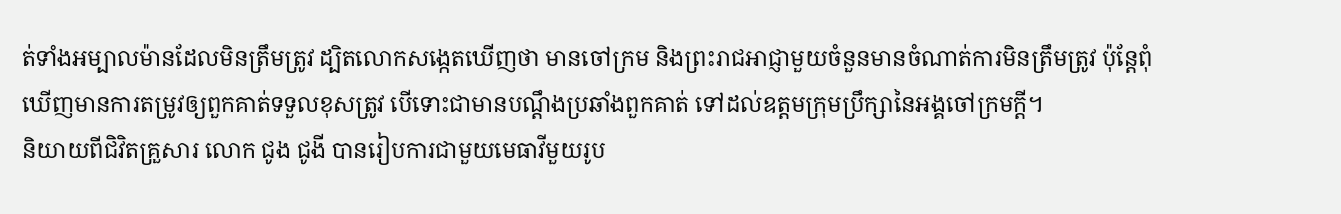ត់ទាំងអម្បាលម៉ានដែលមិនត្រឹមត្រូវ ដ្បិតលោកសង្កេតឃើញថា មានចៅក្រម និងព្រះរាជអាជ្ញាមួយចំនួនមានចំណាត់ការមិនត្រឹមត្រូវ ប៉ុន្តែពុំឃើញមានការតម្រូវឲ្យពួកគាត់ទទួលខុសត្រូវ បើទោះជាមានបណ្ដឹងប្រឆាំងពួកគាត់ ទៅដល់ឧត្ដមក្រុមប្រឹក្សានៃអង្គចៅក្រមក្ដី។
និយាយពីជិវិតគ្រួសារ លោក ជូង ជូងី បានរៀបការជាមួយមេធាវីមួយរូប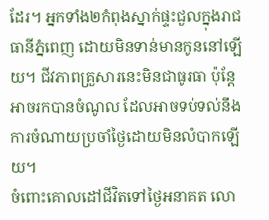ដែរ។ អ្នកទាំង២កំពុងស្នាក់ផ្ទះជួលក្នុងរាជធានីភ្នំពេញ ដោយមិនទាន់មានកូននៅឡើយ។ ជីវភាពគ្រួសារនេះមិនជាធូរធា ប៉ុន្តែអាចរកបានចំណូល ដែលអាចទប់ទល់នឹងការចំណាយប្រចាំថ្ងៃដោយមិនលំបាកឡើយ។
ចំពោះគោលដៅជីវិតទៅថ្ងៃអនាគត លោ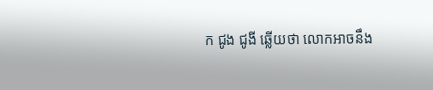ក ជូង ជូងី ឆ្លើយថា លោកអាចនឹង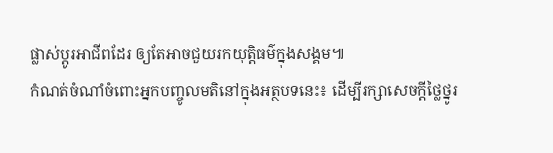ផ្លាស់ប្ដូរអាជីពដែរ ឲ្យតែអាចជួយរកយុត្តិធម៌ក្នុងសង្គម៕
កំណត់ចំណាំចំពោះអ្នកបញ្ចូលមតិនៅក្នុងអត្ថបទនេះ៖ ដើម្បីរក្សាសេចក្ដីថ្លៃថ្នូរ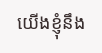យើងខ្ញុំនឹង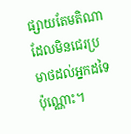ផ្សាយតែមតិណា ដែលមិនជេរប្រមាថដល់អ្នកដទៃប៉ុណ្ណោះ។